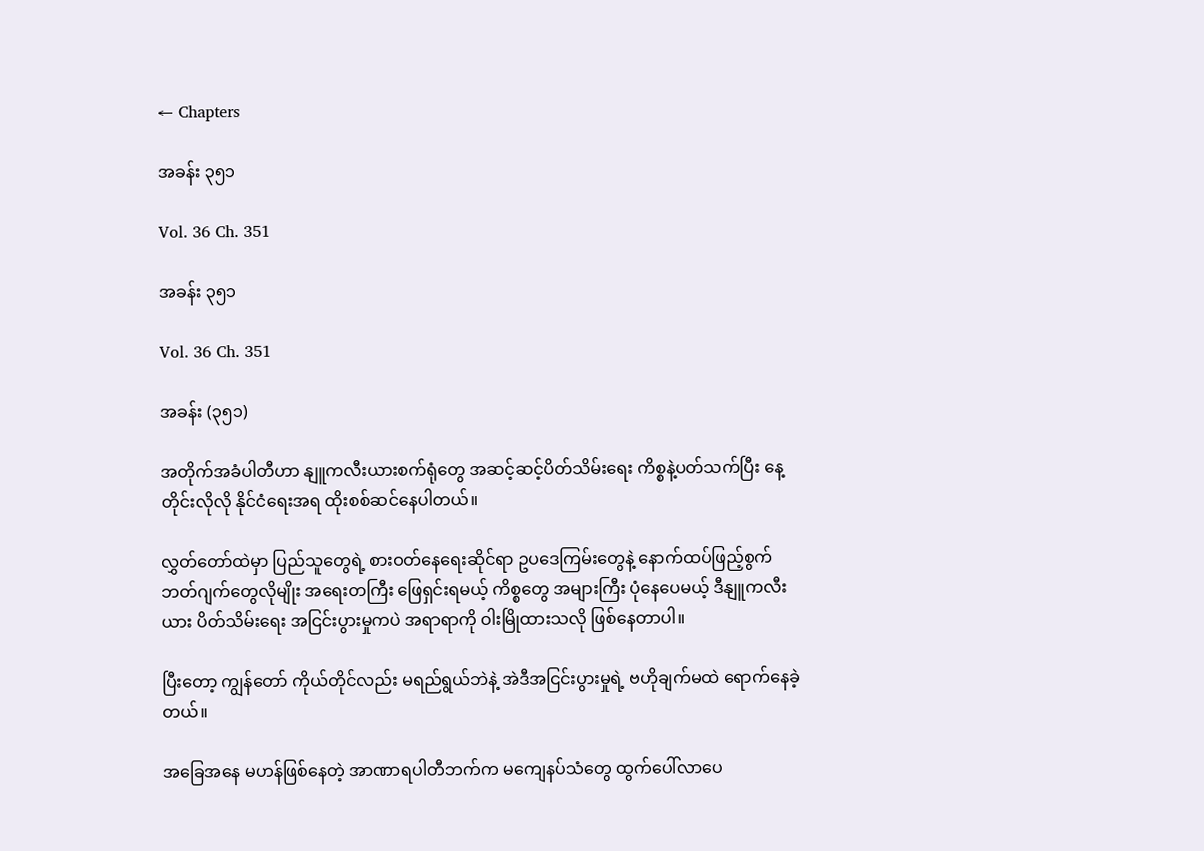← Chapters

အခန်း ၃၅၁

Vol. 36 Ch. 351

အခန်း ၃၅၁

Vol. 36 Ch. 351

အခန်း (၃၅၁)

အတိုက်အခံပါတီဟာ နျူကလီးယားစက်ရုံတွေ အဆင့်ဆင့်ပိတ်သိမ်းရေး ကိစ္စနဲ့ပတ်သက်ပြီး နေ့တိုင်းလိုလို နိုင်ငံရေးအရ ထိုးစစ်ဆင်နေပါတယ်။

လွှတ်တော်ထဲမှာ ပြည်သူတွေရဲ့ စားဝတ်နေရေးဆိုင်ရာ ဥပဒေကြမ်းတွေနဲ့ နောက်ထပ်ဖြည့်စွက်ဘတ်ဂျက်တွေလိုမျိုး အရေးတကြီး ဖြေရှင်းရမယ့် ကိစ္စတွေ အများကြီး ပုံနေပေမယ့် ဒီနျူကလီးယား ပိတ်သိမ်းရေး အငြင်းပွားမှုကပဲ အရာရာကို ဝါးမြိုထားသလို ဖြစ်နေတာပါ။

ပြီးတော့ ကျွန်တော် ကိုယ်တိုင်လည်း မရည်ရွယ်ဘဲနဲ့ အဲဒီအငြင်းပွားမှုရဲ့ ဗဟိုချက်မထဲ ရောက်နေခဲ့တယ်။

အခြေအနေ မဟန်ဖြစ်နေတဲ့ အာဏာရပါတီဘက်က မကျေနပ်သံတွေ ထွက်ပေါ်လာပေ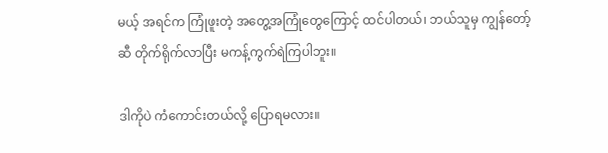မယ့် အရင်က ကြုံဖူးတဲ့ အတွေ့အကြုံတွေကြောင့် ထင်ပါတယ်၊ ဘယ်သူမှ ကျွန်တော့်ဆီ တိုက်ရိုက်လာပြီး မကန့်ကွက်ရဲကြပါဘူး။

ဒါကိုပဲ ကံကောင်းတယ်လို့ ပြောရမလား။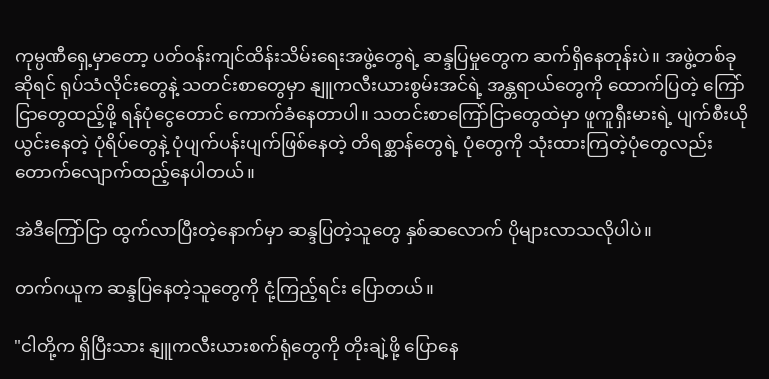ကုမ္ပဏီရှေ့မှာတော့ ပတ်ဝန်းကျင်ထိန်းသိမ်းရေးအဖွဲ့တွေရဲ့ ဆန္ဒပြမှုတွေက ဆက်ရှိနေတုန်းပဲ။ အဖွဲ့တစ်ခုဆိုရင် ရုပ်သံလိုင်းတွေနဲ့ သတင်းစာတွေမှာ နျူကလီးယားစွမ်းအင်ရဲ့ အန္တရာယ်တွေကို ထောက်ပြတဲ့ ကြော်ငြာတွေထည့်ဖို့ ရန်ပုံငွေတောင် ကောက်ခံနေတာပါ။ သတင်းစာကြော်ငြာတွေထဲမှာ ဖူကူရှီးမားရဲ့ ပျက်စီးယိုယွင်းနေတဲ့ ပုံရိပ်တွေနဲ့ ပုံပျက်ပန်းပျက်ဖြစ်နေတဲ့ တိရစ္ဆာန်တွေရဲ့ ပုံတွေကို သုံးထားကြတဲ့ပုံတွေလည်း တောက်လျောက်ထည့်နေပါတယ်။

အဲဒီကြော်ငြာ ထွက်လာပြီးတဲ့နောက်မှာ ဆန္ဒပြတဲ့သူတွေ နှစ်ဆလောက် ပိုများလာသလိုပါပဲ။

တက်ဂယူက ဆန္ဒပြနေတဲ့သူတွေကို ငုံ့ကြည့်ရင်း ပြောတယ်။

"ငါတို့က ရှိပြီးသား နျူကလီးယားစက်ရုံတွေကို တိုးချဲ့ဖို့ ပြောနေ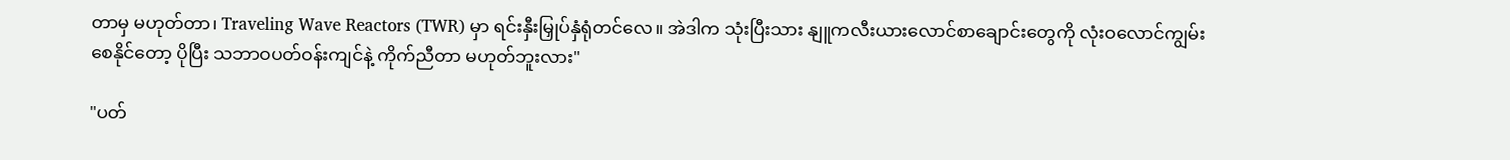တာမှ မဟုတ်တာ၊ Traveling Wave Reactors (TWR) မှာ ရင်းနှီးမြှုပ်နှံရုံတင်လေ။ အဲဒါက သုံးပြီးသား နျူကလီးယားလောင်စာချောင်းတွေကို လုံးဝလောင်ကျွမ်း စေနိုင်တော့ ပိုပြီး သဘာဝပတ်ဝန်းကျင်နဲ့ ကိုက်ညီတာ မဟုတ်ဘူးလား"

"ပတ်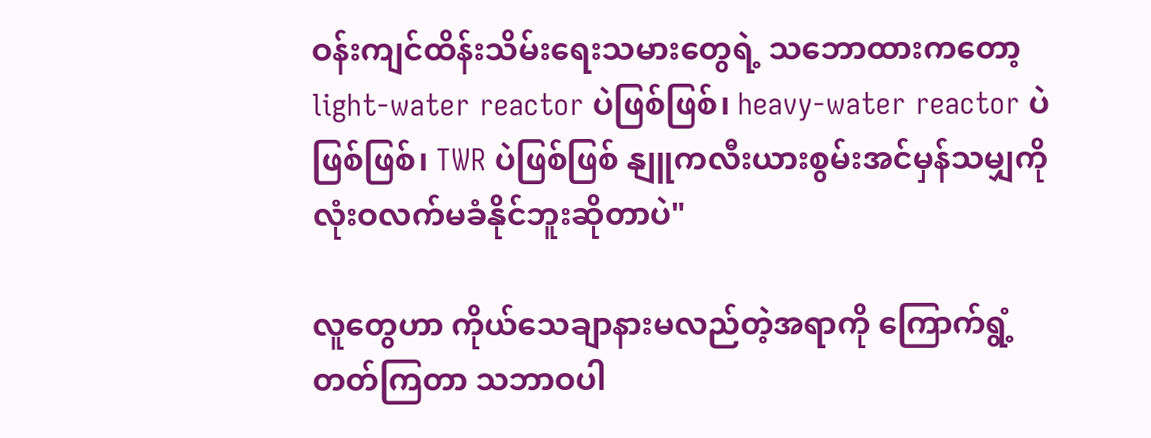ဝန်းကျင်ထိန်းသိမ်းရေးသမားတွေရဲ့ သဘောထားကတော့ light-water reactor ပဲဖြစ်ဖြစ်၊ heavy-water reactor ပဲဖြစ်ဖြစ်၊ TWR ပဲဖြစ်ဖြစ် နျူကလီးယားစွမ်းအင်မှန်သမျှကို လုံးဝလက်မခံနိုင်ဘူးဆိုတာပဲ"

လူတွေဟာ ကိုယ်သေချာနားမလည်တဲ့အရာကို ကြောက်ရွံ့တတ်ကြတာ သဘာဝပါ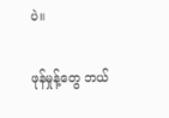ပဲ။

ဖုန်မှုန့်တွေ ဘယ်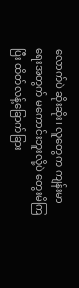လောက်ပဲ ဆိုးဆိုး၊ လူတွေက ကျန်းမာရေးအတွက် မကောင်းဘူးလို့ပဲ တွေးမိကြပြီး ထိတ်လန့်ခြောက်ခြား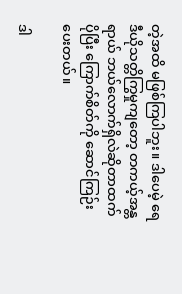တဲ့အထိ မဖြစ်ကြပါဘူး။ ဒါပေမဲ့ ရေဒီယိုသတ္တိကြွမှုကျတော့ တကယ့်အန္တရာယ် ဘယ်လောက်ရှိလဲဆိုတာထက် ပိုပြီး ကြောက်စိတ်ကို ဆောင်ကြဉ်းပေးတယ်။

ဒါ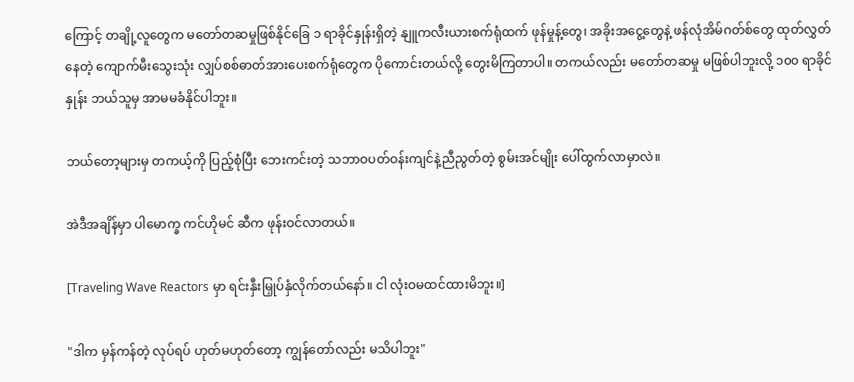ကြောင့် တချို့လူတွေက မတော်တဆမှုဖြစ်နိုင်ခြေ ၁ ရာခိုင်နှုန်းရှိတဲ့ နျူကလီးယားစက်ရုံထက် ဖုန်မှုန့်တွေ၊ အခိုးအငွေ့တွေနဲ့ ဖန်လုံအိမ်ဂတ်စ်တွေ ထုတ်လွှတ်နေတဲ့ ကျောက်မီးသွေးသုံး လျှပ်စစ်ဓာတ်အားပေးစက်ရုံတွေက ပိုကောင်းတယ်လို့ တွေးမိကြတာပါ။ တကယ်လည်း မတော်တဆမှု မဖြစ်ပါဘူးလို့ ၁၀၀ ရာခိုင်နှုန်း ဘယ်သူမှ အာမမခံနိုင်ပါဘူး။

ဘယ်တော့များမှ တကယ့်ကို ပြည့်စုံပြီး ဘေးကင်းတဲ့ သဘာဝပတ်ဝန်းကျင်နဲ့ညီညွတ်တဲ့ စွမ်းအင်မျိုး ပေါ်ထွက်လာမှာလဲ။

အဲဒီအချိန်မှာ ပါမောက္ခ ကင်ဟိုမင် ဆီက ဖုန်းဝင်လာတယ်။

[Traveling Wave Reactors မှာ ရင်းနှီးမြှုပ်နှံလိုက်တယ်နော်။ ငါ လုံးဝမထင်ထားမိဘူး။]

"ဒါက မှန်ကန်တဲ့ လုပ်ရပ် ဟုတ်မဟုတ်တော့ ကျွန်တော်လည်း မသိပါဘူး"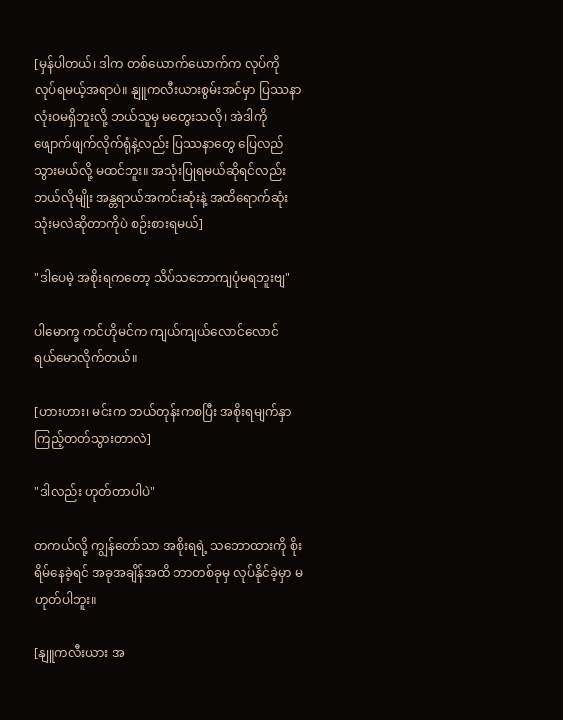[မှန်ပါတယ်၊ ဒါက တစ်ယောက်ယောက်က လုပ်ကို လုပ်ရမယ့်အရာပဲ။ နျူကလီးယားစွမ်းအင်မှာ ပြဿနာ လုံးဝမရှိဘူးလို့ ဘယ်သူမှ မတွေးသလို၊ အဲဒါကို ဖျောက်ဖျက်လိုက်ရုံနဲ့လည်း ပြဿနာတွေ ပြေလည်သွားမယ်လို့ မထင်ဘူး။ အသုံးပြုရမယ်ဆိုရင်လည်း ဘယ်လိုမျိုး အန္တရာယ်အကင်းဆုံးနဲ့ အထိရောက်ဆုံး သုံးမလဲဆိုတာကိုပဲ စဉ်းစားရမယ်]

"ဒါပေမဲ့ အစိုးရကတော့ သိပ်သဘောကျပုံမရဘူးဗျ"

ပါမောက္ခ ကင်ဟိုမင်က ကျယ်ကျယ်လောင်လောင် ရယ်မောလိုက်တယ်။

[ဟားဟား၊ မင်းက ဘယ်တုန်းကစပြီး အစိုးရမျက်နှာ ကြည့်တတ်သွားတာလဲ]

"ဒါလည်း ဟုတ်တာပါပဲ"

တကယ်လို့ ကျွန်တော်သာ အစိုးရရဲ့ သဘောထားကို စိုးရိမ်နေခဲ့ရင် အခုအချိန်အထိ ဘာတစ်ခုမှ လုပ်နိုင်ခဲ့မှာ မဟုတ်ပါဘူး။

[နျူကလီးယား အ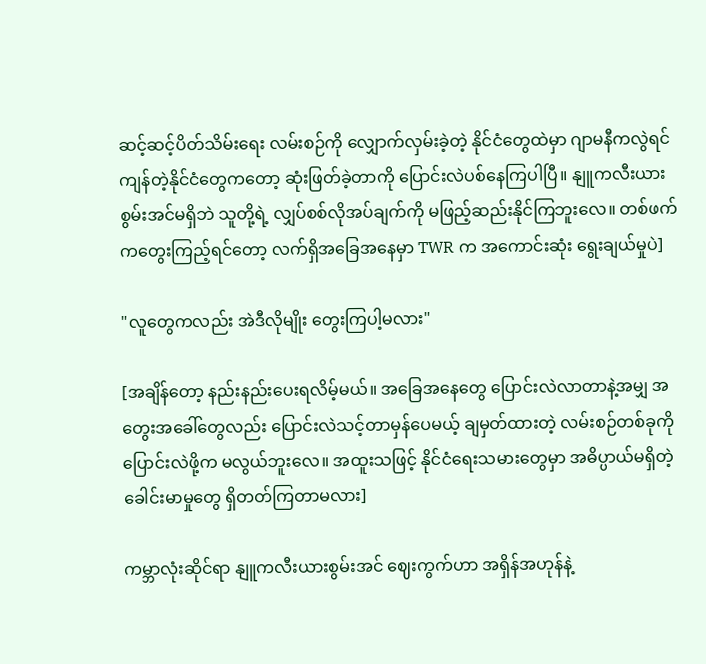ဆင့်ဆင့်ပိတ်သိမ်းရေး လမ်းစဉ်ကို လျှောက်လှမ်းခဲ့တဲ့ နိုင်ငံတွေထဲမှာ ဂျာမနီကလွဲရင် ကျန်တဲ့နိုင်ငံတွေကတော့ ဆုံးဖြတ်ခဲ့တာကို ပြောင်းလဲပစ်နေကြပါပြီ။ နျူကလီးယားစွမ်းအင်မရှိဘဲ သူတို့ရဲ့ လျှပ်စစ်လိုအပ်ချက်ကို မဖြည့်ဆည်းနိုင်ကြဘူးလေ။ တစ်ဖက်ကတွေးကြည့်ရင်တော့ လက်ရှိအခြေအနေမှာ TWR က အကောင်းဆုံး ရွေးချယ်မှုပဲ]

"လူတွေကလည်း အဲဒီလိုမျိုး တွေးကြပါ့မလား"

[အချိန်တော့ နည်းနည်းပေးရလိမ့်မယ်။ အခြေအနေတွေ ပြောင်းလဲလာတာနဲ့အမျှ အတွေးအခေါ်တွေလည်း ပြောင်းလဲသင့်တာမှန်ပေမယ့် ချမှတ်ထားတဲ့ လမ်းစဉ်တစ်ခုကို ပြောင်းလဲဖို့က မလွယ်ဘူးလေ။ အထူးသဖြင့် နိုင်ငံရေးသမားတွေမှာ အဓိပ္ပာယ်မရှိတဲ့ ခေါင်းမာမှုတွေ ရှိတတ်ကြတာမလား]

ကမ္ဘာလုံးဆိုင်ရာ နျူကလီးယားစွမ်းအင် ဈေးကွက်ဟာ အရှိန်အဟုန်နဲ့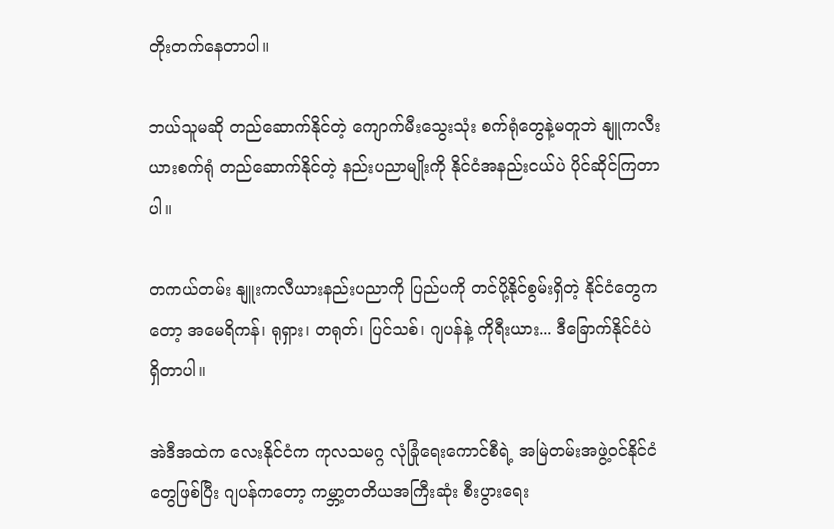တိုးတက်နေတာပါ။

ဘယ်သူမဆို တည်ဆောက်နိုင်တဲ့ ကျောက်မီးသွေးသုံး စက်ရုံတွေနဲ့မတူဘဲ နျူကလီးယားစက်ရုံ တည်ဆောက်နိုင်တဲ့ နည်းပညာမျိုးကို နိုင်ငံအနည်းငယ်ပဲ ပိုင်ဆိုင်ကြတာပါ။

တကယ်တမ်း နျူးကလီယားနည်းပညာကို ပြည်ပကို တင်ပို့နိုင်စွမ်းရှိတဲ့ နိုင်ငံတွေကတော့ အမေရိကန်၊ ရုရှား၊ တရုတ်၊ ပြင်သစ်၊ ဂျပန်နဲ့ ကိုရီးယား... ဒီခြောက်နိုင်ငံပဲ ရှိတာပါ။

အဲဒီအထဲက လေးနိုင်ငံက ကုလသမဂ္ဂ လုံခြုံရေးကောင်စီရဲ့ အမြဲတမ်းအဖွဲ့ဝင်နိုင်ငံတွေဖြစ်ပြီး ဂျပန်ကတော့ ကမ္ဘာ့တတိယအကြီးဆုံး စီးပွားရေး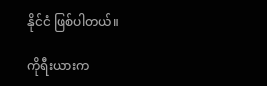နိုင်ငံ ဖြစ်ပါတယ်။

ကိုရီးယားက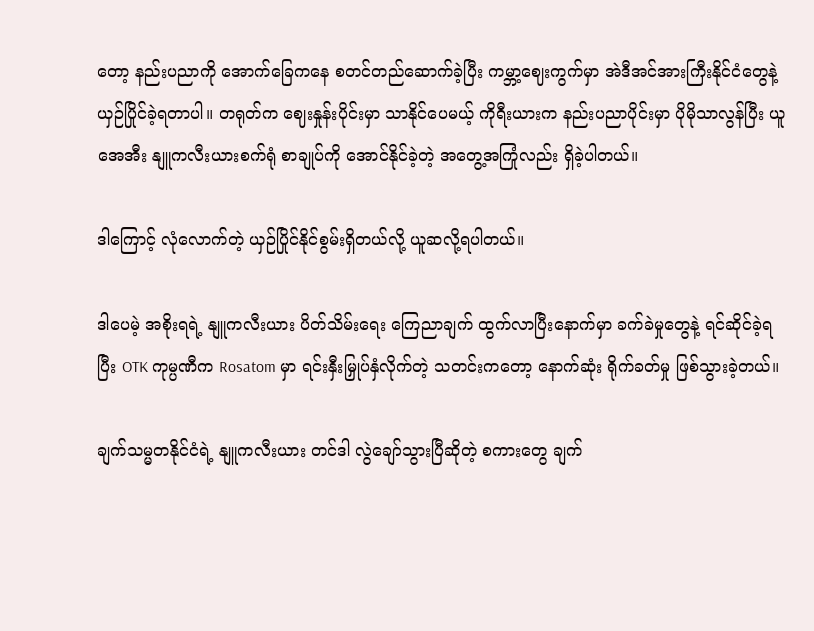တော့ နည်းပညာကို အောက်ခြေကနေ စတင်တည်ဆောက်ခဲ့ပြီး ကမ္ဘာ့ဈေးကွက်မှာ အဲဒီအင်အားကြီးနိုင်ငံတွေနဲ့ ယှဉ်ပြိုင်ခဲ့ရတာပါ။ တရုတ်က ဈေးနှုန်းပိုင်းမှာ သာနိုင်ပေမယ့် ကိုရီးယားက နည်းပညာပိုင်းမှာ ပိုမိုသာလွန်ပြီး ယူအေအီး နျူကလီးယားစက်ရုံ စာချုပ်ကို အောင်နိုင်ခဲ့တဲ့ အတွေ့အကြုံလည်း ရှိခဲ့ပါတယ်။

ဒါကြောင့် လုံလောက်တဲ့ ယှဉ်ပြိုင်နိုင်စွမ်းရှိတယ်လို့ ယူဆလို့ရပါတယ်။

ဒါပေမဲ့ အစိုးရရဲ့ နျူကလီးယား ပိတ်သိမ်းရေး ကြေညာချက် ထွက်လာပြီးနောက်မှာ ခက်ခဲမှုတွေနဲ့ ရင်ဆိုင်ခဲ့ရပြီး OTK ကုမ္ပဏီက Rosatom မှာ ရင်းနှီးမြှုပ်နှံလိုက်တဲ့ သတင်းကတော့ နောက်ဆုံး ရိုက်ခတ်မှု ဖြစ်သွားခဲ့တယ်။

ချက်သမ္မတနိုင်ငံရဲ့ နျူကလီးယား တင်ဒါ လွဲချော်သွားပြီဆိုတဲ့ စကားတွေ ချက်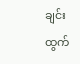ချင်း ထွက်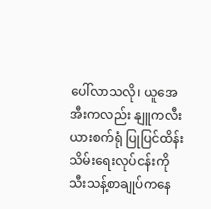ပေါ်လာသလို၊ ယူအေအီးကလည်း နျူကလီးယားစက်ရုံ ပြုပြင်ထိန်းသိမ်းရေးလုပ်ငန်းကို သီးသန့်စာချုပ်ကနေ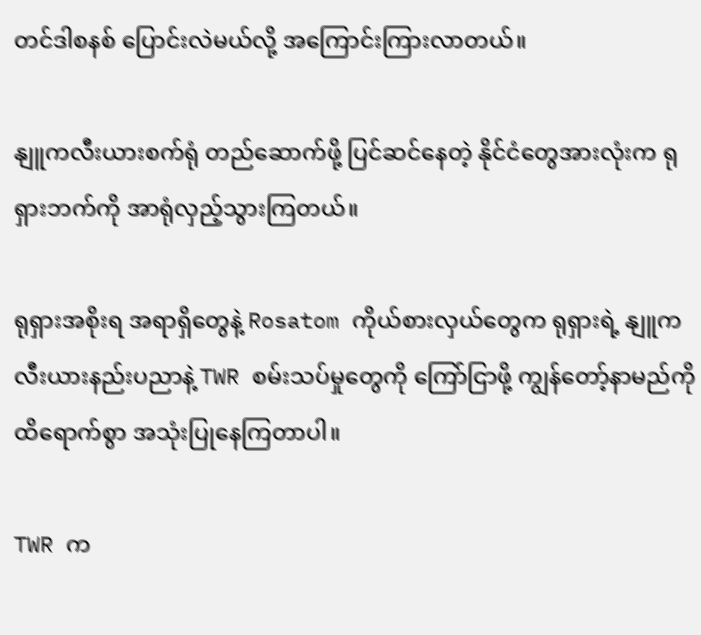တင်ဒါစနစ် ပြောင်းလဲမယ်လို့ အကြောင်းကြားလာတယ်။

နျူကလီးယားစက်ရုံ တည်ဆောက်ဖို့ ပြင်ဆင်နေတဲ့ နိုင်ငံတွေအားလုံးက ရုရှားဘက်ကို အာရုံလှည့်သွားကြတယ်။

ရုရှားအစိုးရ အရာရှိတွေနဲ့ Rosatom ကိုယ်စားလှယ်တွေက ရုရှားရဲ့ နျူကလီးယားနည်းပညာနဲ့ TWR စမ်းသပ်မှုတွေကို ကြော်ငြာဖို့ ကျွန်တော့်နာမည်ကို ထိရောက်စွာ အသုံးပြုနေကြတာပါ။

TWR က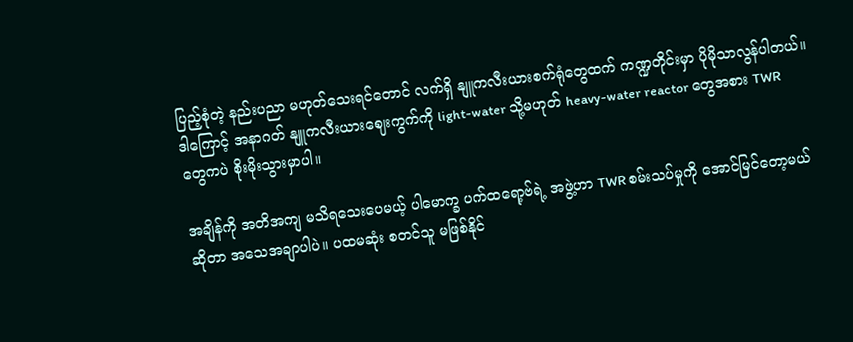ပြည့်စုံတဲ့ နည်းပညာ မဟုတ်သေးရင်တောင် လက်ရှိ နျူကလီးယားစက်ရုံတွေထက် ကဏ္ဍတိုင်းမှာ ပိုမိုသာလွန်ပါတယ်။ ဒါကြောင့် အနာဂတ် နျူကလီးယားဈေးကွက်ကို light-water သို့မဟုတ် heavy-water reactor တွေအစား TWR တွေကပဲ စိုးမိုးသွားမှာပါ။

အချိန်ကို အတိအကျ မသိရသေးပေမယ့် ပါမောက္ခ ပက်ထရော့ဗ်ရဲ့ အဖွဲ့ဟာ TWR စမ်းသပ်မှုကို အောင်မြင်တော့မယ်ဆိုတာ အသေအချာပါပဲ။ ပထမဆုံး စတင်သူ မဖြစ်နိုင်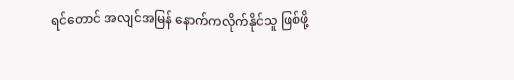ရင်တောင် အလျင်အမြန် နောက်ကလိုက်နိုင်သူ ဖြစ်ဖို့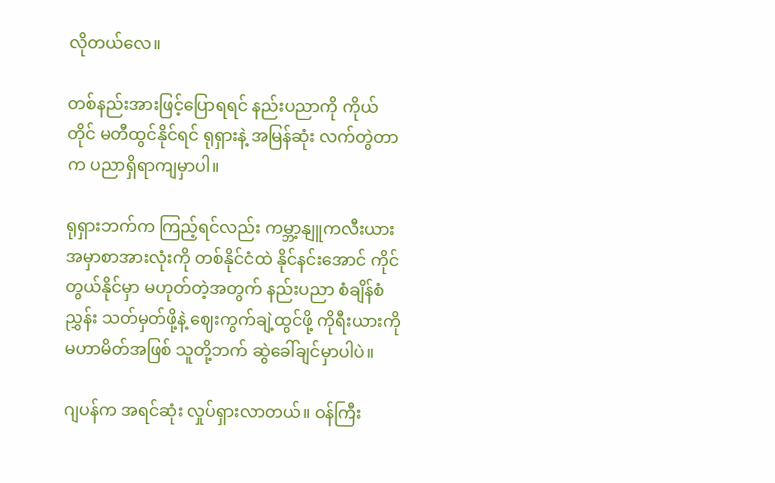လိုတယ်လေ။

တစ်နည်းအားဖြင့်ပြောရရင် နည်းပညာကို ကိုယ်တိုင် မတီထွင်နိုင်ရင် ရုရှားနဲ့ အမြန်ဆုံး လက်တွဲတာက ပညာရှိရာကျမှာပါ။

ရုရှားဘက်က ကြည့်ရင်လည်း ကမ္ဘာ့နျူကလီးယား အမှာစာအားလုံးကို တစ်နိုင်ငံထဲ နိုင်နင်းအောင် ကိုင်တွယ်နိုင်မှာ မဟုတ်တဲ့အတွက် နည်းပညာ စံချိန်စံညွှန်း သတ်မှတ်ဖို့နဲ့ ဈေးကွက်ချဲ့ထွင်ဖို့ ကိုရီးယားကို မဟာမိတ်အဖြစ် သူတို့ဘက် ဆွဲခေါ်ချင်မှာပါပဲ။

ဂျပန်က အရင်ဆုံး လှုပ်ရှားလာတယ်။ ဝန်ကြီး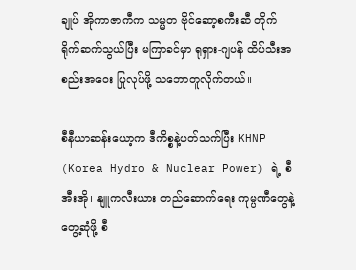ချုပ် အိုကာဇာကီက သမ္မတ ဗိုင်ဆော့စကီးဆီ တိုက်ရိုက်ဆက်သွယ်ပြီး မကြာခင်မှာ ရုရှား-ဂျပန် ထိပ်သီးအစည်းအဝေး ပြုလုပ်ဖို့ သဘောတူလိုက်တယ်။

စီနီယာဆန်းယော့က ဒီကိစ္စနဲ့ပတ်သက်ပြီး KHNP (Korea Hydro & Nuclear Power) ရဲ့ စီအီးအို၊ နျူကလီးယား တည်ဆောက်ရေး ကုမ္ပဏီတွေနဲ့ တွေ့ဆုံဖို့ စီ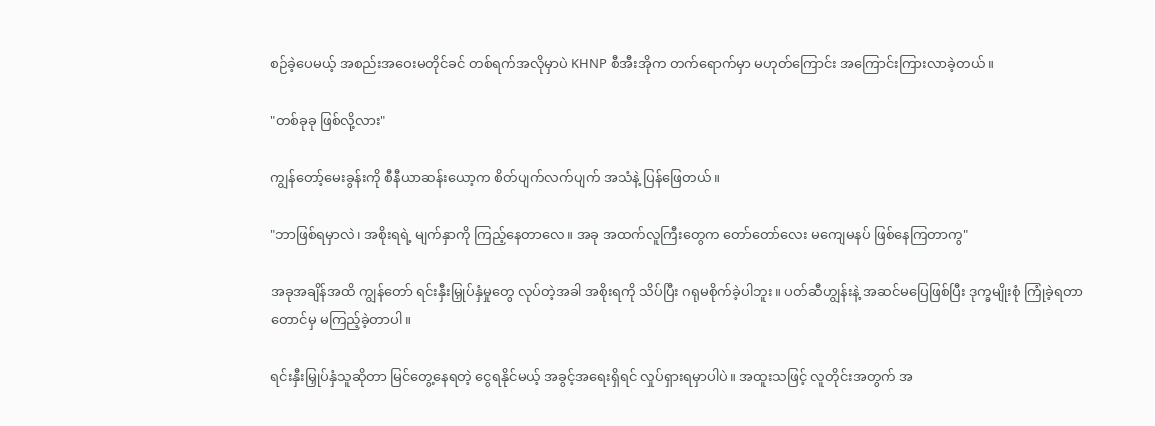စဉ်ခဲ့ပေမယ့် အစည်းအဝေးမတိုင်ခင် တစ်ရက်အလိုမှာပဲ KHNP စီအီးအိုက တက်ရောက်မှာ မဟုတ်ကြောင်း အကြောင်းကြားလာခဲ့တယ်။

"တစ်ခုခု ဖြစ်လို့လား"

ကျွန်တော့်မေးခွန်းကို စီနီယာဆန်းယော့က စိတ်ပျက်လက်ပျက် အသံနဲ့ ပြန်ဖြေတယ်။

"ဘာဖြစ်ရမှာလဲ၊ အစိုးရရဲ့ မျက်နှာကို ကြည့်နေတာလေ။ အခု အထက်လူကြီးတွေက တော်တော်လေး မကျေမနပ် ဖြစ်နေကြတာကွ"

အခုအချိန်အထိ ကျွန်တော် ရင်းနှီးမြှုပ်နှံမှုတွေ လုပ်တဲ့အခါ အစိုးရကို သိပ်ပြီး ဂရုမစိုက်ခဲ့ပါဘူး။ ပတ်ဆီဟျွန်းနဲ့ အဆင်မပြေဖြစ်ပြီး ဒုက္ခမျိုးစုံ ကြုံခဲ့ရတာတောင်မှ မကြည့်ခဲ့တာပါ။

ရင်းနှီးမြှုပ်နှံသူဆိုတာ မြင်တွေ့နေရတဲ့ ငွေရနိုင်မယ့် အခွင့်အရေးရှိရင် လှုပ်ရှားရမှာပါပဲ။ အထူးသဖြင့် လူတိုင်းအတွက် အ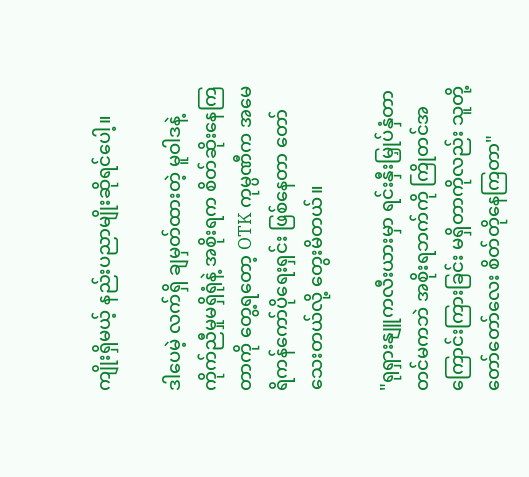ကျိုးရှိမယ့် နည်းပညာမျိုးဆိုရင်ပေါ့။

ဒါပေမဲ့ လက်ရှိ ချမှတ်ထားတဲ့ မူဝါဒနဲ့ ကိုက်ညီမှုမရှိရုံနဲ့ အစိုးရက စိတ်ဆိုးနေကြတာကို တွေ့ရတော့ OTK ကုမ္ပဏီက အမေရိကန်ကော်ပိုရေးရှင်း ဖြစ်နေတာ တော်သေးတယ်လို့ တွေးမိတယ်။

"ရုရှားနျူကလီးယားမှာ ရင်းနှီးမြှုပ်နှံတာတင်မကဘဲ အစိုးရဘက်ကို ကြိုတင်အကြောင်းကြားခြင်း မရှိတာကိုလည်း သူတို့ တော်တော်လေး စိတ်တိုနေကြတာ"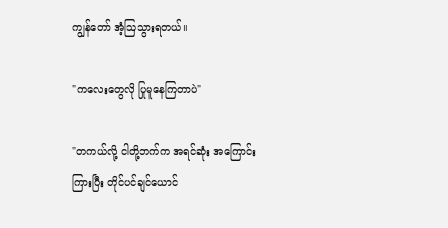ကျွန်တော် အံ့ဩသွားရတယ်။

"ကလေးတွေလို ပြုမူနေကြတာပဲ"

"တကယ်လို့ ငါတို့ဘက်က အရင်ဆုံး အကြောင်းကြားပြီး တိုင်ပင်ချင်ယောင်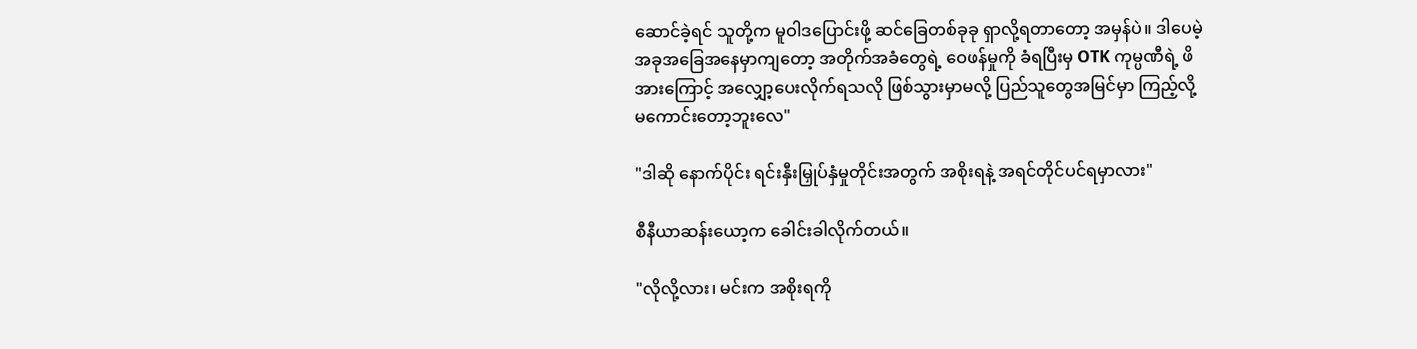ဆောင်ခဲ့ရင် သူတို့က မူဝါဒပြောင်းဖို့ ဆင်ခြေတစ်ခုခု ရှာလို့ရတာတော့ အမှန်ပဲ။ ဒါပေမဲ့ အခုအခြေအနေမှာကျတော့ အတိုက်အခံတွေရဲ့ ဝေဖန်မှုကို ခံရပြီးမှ OTK ကုမ္ပဏီရဲ့ ဖိအားကြောင့် အလျှော့ပေးလိုက်ရသလို ဖြစ်သွားမှာမလို့ ပြည်သူတွေအမြင်မှာ ကြည့်လို့ မကောင်းတော့ဘူးလေ"

"ဒါဆို နောက်ပိုင်း ရင်းနှီးမြှုပ်နှံမှုတိုင်းအတွက် အစိုးရနဲ့ အရင်တိုင်ပင်ရမှာလား"

စီနီယာဆန်းယော့က ခေါင်းခါလိုက်တယ်။

"လိုလို့လား၊ မင်းက အစိုးရကို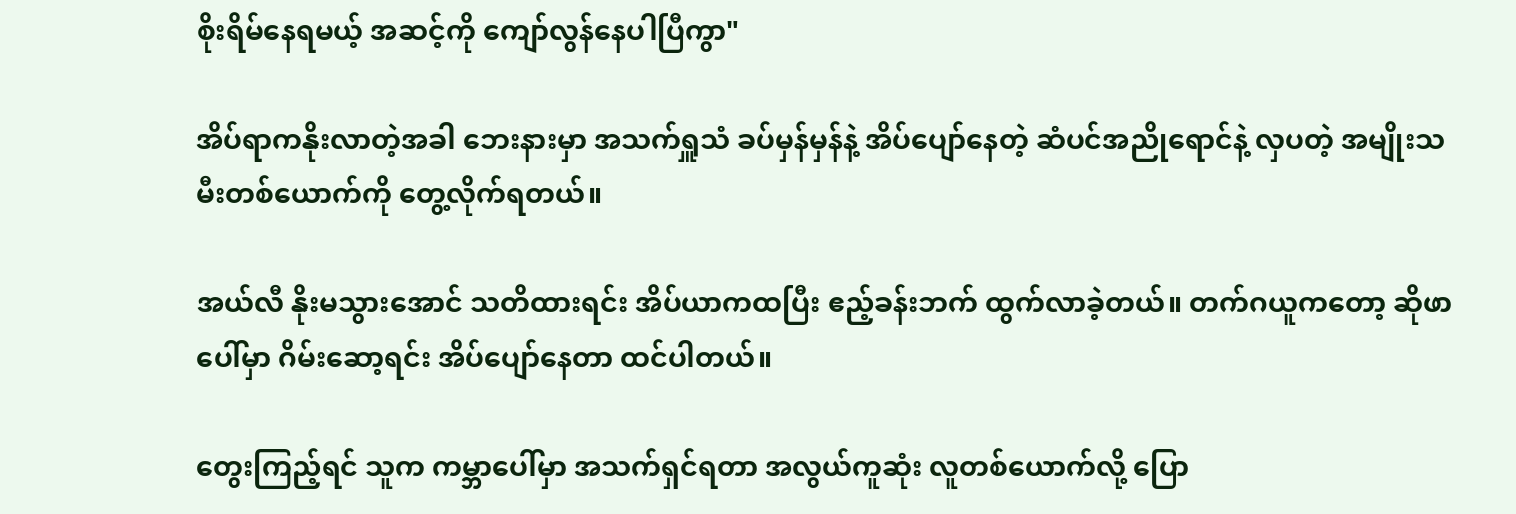စိုးရိမ်နေရမယ့် အဆင့်ကို ကျော်လွန်နေပါပြီကွာ"

အိပ်ရာကနိုးလာတဲ့အခါ ဘေးနားမှာ အသက်ရှူသံ ခပ်မှန်မှန်နဲ့ အိပ်ပျော်နေတဲ့ ဆံပင်အညိုရောင်နဲ့ လှပတဲ့ အမျိုးသမီးတစ်ယောက်ကို တွေ့လိုက်ရတယ်။

အယ်လီ နိုးမသွားအောင် သတိထားရင်း အိပ်ယာကထပြီး ဧည့်ခန်းဘက် ထွက်လာခဲ့တယ်။ တက်ဂယူကတော့ ဆိုဖာပေါ်မှာ ဂိမ်းဆော့ရင်း အိပ်ပျော်နေတာ ထင်ပါတယ်။

တွေးကြည့်ရင် သူက ကမ္ဘာပေါ်မှာ အသက်ရှင်ရတာ အလွယ်ကူဆုံး လူတစ်ယောက်လို့ ပြော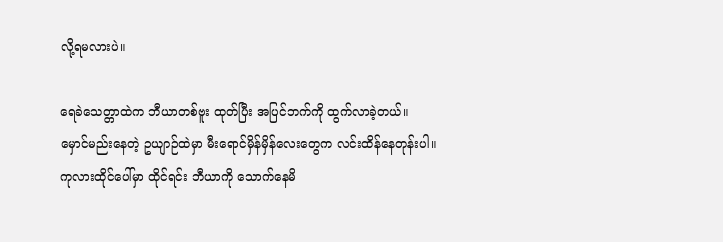လို့ရမလားပဲ။

ရေခဲသေတ္တာထဲက ဘီယာတစ်ဗူး ထုတ်ပြီး အပြင်ဘက်ကို ထွက်လာခဲ့တယ်။ မှောင်မည်းနေတဲ့ ဥယျာဉ်ထဲမှာ မီးရောင်မှိန်မှိန်လေးတွေက လင်းထိန်နေတုန်းပါ။ ကုလားထိုင်ပေါ်မှာ ထိုင်ရင်း ဘီယာကို သောက်နေမိ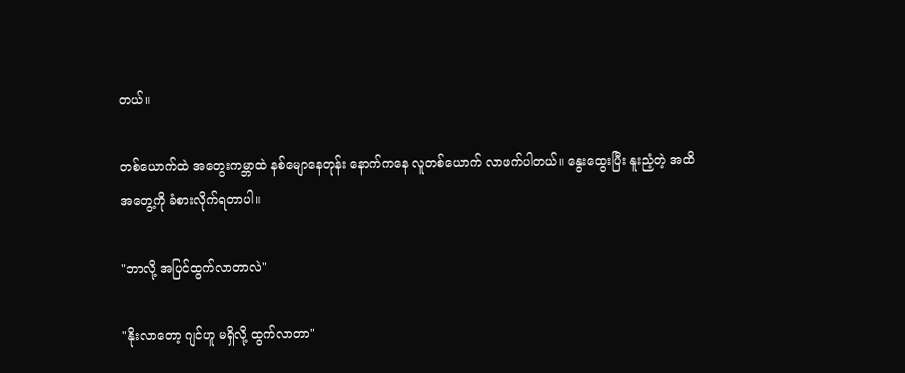တယ်။

တစ်ယောက်ထဲ အတွေးကမ္ဘာထဲ နစ်မျောနေတုန်း နောက်ကနေ လူတစ်ယောက် လာဖက်ပါတယ်။ နွေးထွေးပြီး နူးညံ့တဲ့ အထိအတွေ့ကို ခံစားလိုက်ရတာပါ။

"ဘာလို့ အပြင်ထွက်လာတာလဲ"

"နိုးလာတော့ ဂျင်ဟူ မရှိလို့ ထွက်လာတာ"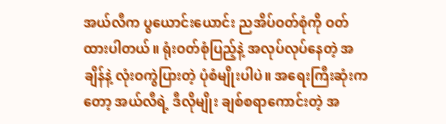အယ်လီက ပွယောင်းယောင်း ညအိပ်ဝတ်စုံကို ဝတ်ထားပါတယ်။ ရုံးဝတ်စုံပြည့်နဲ့ အလုပ်လုပ်နေတဲ့ အချိန်နဲ့ လုံးဝကွဲပြားတဲ့ ပုံစံမျိုးပါပဲ။ အရေးကြီးဆုံးကတော့ အယ်လီရဲ့ ဒီလိုမျိုး ချစ်စရာကောင်းတဲ့ အ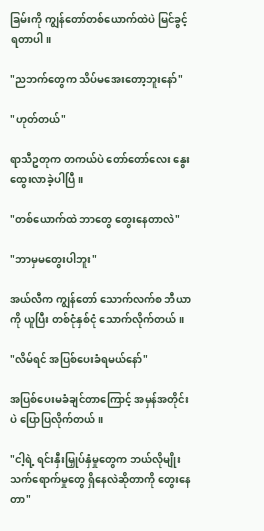ခြမ်းကို ကျွန်တော်တစ်ယောက်ထဲပဲ မြင်ခွင့်ရတာပါ။

"ညဘက်တွေက သိပ်မအေးတော့ဘူးနော်"

"ဟုတ်တယ်"

ရာသီဥတုက တကယ်ပဲ တော်တော်လေး နွေးထွေးလာခဲ့ပါပြီ။

"တစ်ယောက်ထဲ ဘာတွေ တွေးနေတာလဲ"

"ဘာမှမတွေးပါဘူး"

အယ်လီက ကျွန်တော် သောက်လက်စ ဘီယာကို ယူပြီး တစ်ငုံနှစ်ငုံ သောက်လိုက်တယ်။

"လိမ်ရင် အပြစ်ပေးခံရမယ်နော်"

အပြစ်ပေးမခံချင်တာကြောင့် အမှန်အတိုင်းပဲ ပြောပြလိုက်တယ်။

"ငါ့ရဲ့ ရင်းနှီးမြှုပ်နှံမှုတွေက ဘယ်လိုမျိုး သက်ရောက်မှုတွေ ရှိနေလဲဆိုတာကို တွေးနေတာ"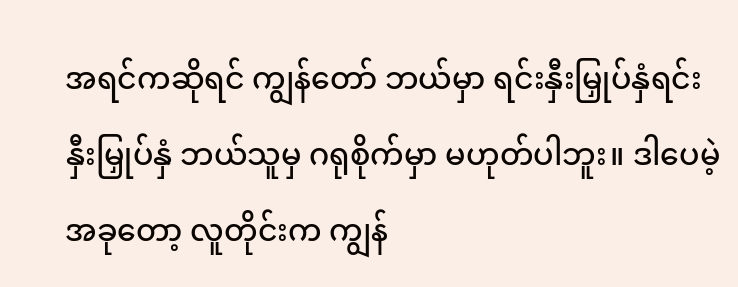အရင်ကဆိုရင် ကျွန်တော် ဘယ်မှာ ရင်းနှီးမြှုပ်နှံရင်းနှီးမြှုပ်နှံ ဘယ်သူမှ ဂရုစိုက်မှာ မဟုတ်ပါဘူး။ ဒါပေမဲ့ အခုတော့ လူတိုင်းက ကျွန်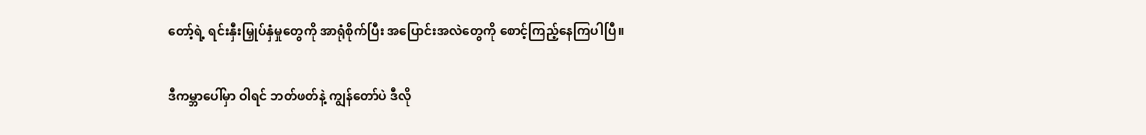တော့်ရဲ့ ရင်းနှီးမြှုပ်နှံမှုတွေကို အာရုံစိုက်ပြီး အပြောင်းအလဲတွေကို စောင့်ကြည့်နေကြပါပြီ။

ဒီကမ္ဘာပေါ်မှာ ဝါရင် ဘတ်ဖတ်နဲ့ ကျွန်တော်ပဲ ဒီလို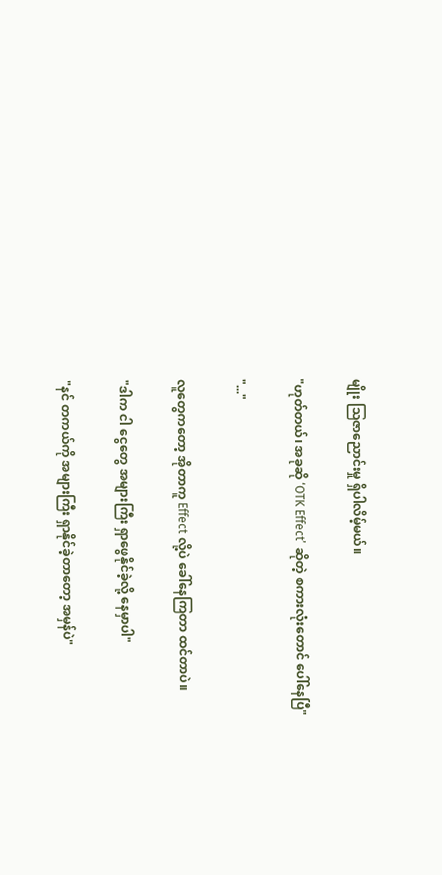မျိုး သြဇာညောင်းမှု ရှိပါလိမ့်မယ်။

"ဟုတ်တယ်၊ အခုဆို ‘OTK Effect’ ဆိုတဲ့ စကားလုံးတောင် ပေါ်နေပြီ"

"..."

လူတွေကတော့ အိုတာကူ Effect လို့ပဲ ခေါ်နေကြတာ ထင်တာပဲ။

"ဒါက ငါ ငွေတွေ အများကြီး ရှာဖွေနိုင်ခဲ့လို့ နေမှာပါ"

"နင် တကယ်ကို အများကြီး ရှာနိုင်ခဲ့တာတော့ အမှန်ပဲ"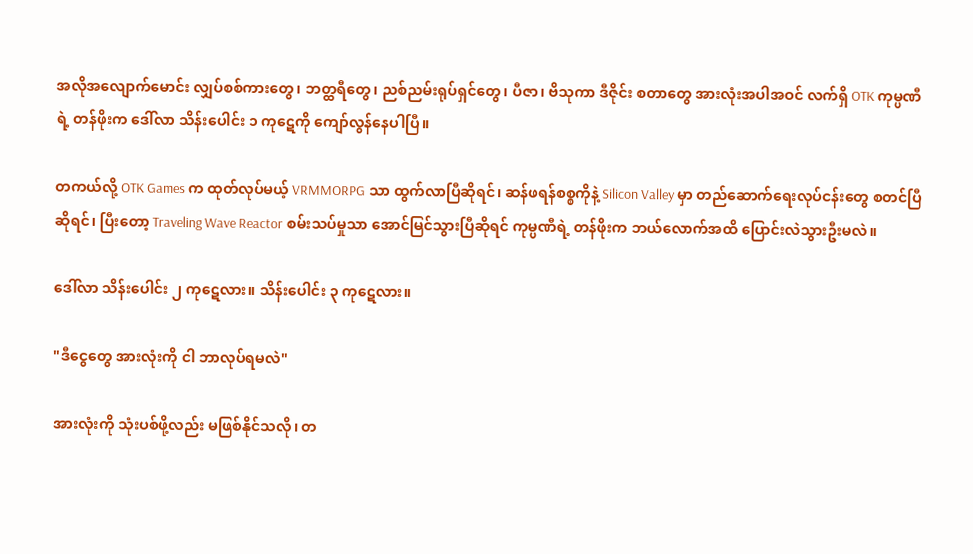အလိုအလျောက်မောင်း လျှပ်စစ်ကားတွေ၊ ဘတ္ထရီတွေ၊ ညစ်ညမ်းရုပ်ရှင်တွေ၊ ပီဇာ၊ ဗိသုကာ ဒီဇိုင်း စတာတွေ အားလုံးအပါအဝင် လက်ရှိ OTK ကုမ္ပဏီရဲ့ တန်ဖိုးက ဒေါ်လာ သိန်းပေါင်း ၁ ကုဋေကို ကျော်လွန်နေပါပြီ။

တကယ်လို့ OTK Games က ထုတ်လုပ်မယ့် VRMMORPG သာ ထွက်လာပြီဆိုရင်၊ ဆန်ဖရန်စစ္စကိုနဲ့ Silicon Valley မှာ တည်ဆောက်ရေးလုပ်ငန်းတွေ စတင်ပြီဆိုရင်၊ ပြီးတော့ Traveling Wave Reactor စမ်းသပ်မှုသာ အောင်မြင်သွားပြီဆိုရင် ကုမ္ပဏီရဲ့ တန်ဖိုးက ဘယ်လောက်အထိ ပြောင်းလဲသွားဦးမလဲ။

ဒေါ်လာ သိန်းပေါင်း ၂ ကုဋေလား။ သိန်းပေါင်း ၃ ကုဋေလား။

"ဒီငွေတွေ အားလုံးကို ငါ ဘာလုပ်ရမလဲ"

အားလုံးကို သုံးပစ်ဖို့လည်း မဖြစ်နိုင်သလို၊ တ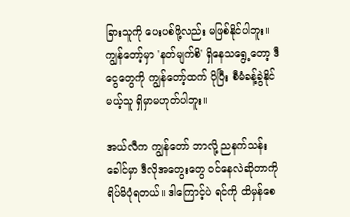ခြားသူကို ပေးပစ်ဖို့လည်း မဖြစ်နိုင်ပါဘူး။ ကျွန်တော့်မှာ 'နတ်မျက်စိ' ရှိနေသရွေ့တော့ ဒီငွေတွေကို ကျွန်တော့်ထက် ပိုပြီး စီမံခန့်ခွဲနိုင်မယ့်သူ ရှိမှာမဟုတ်ပါဘူး။

အယ်လီက ကျွန်တော် ဘာလို့ ညနက်သန်းခေါင်မှာ ဒီလိုအတွေးတွေ ဝင်နေလဲဆိုတာကို ရိပ်မိပုံရတယ်။ ဒါကြောင့်ပဲ ရင်ကို ထိမှန်စေ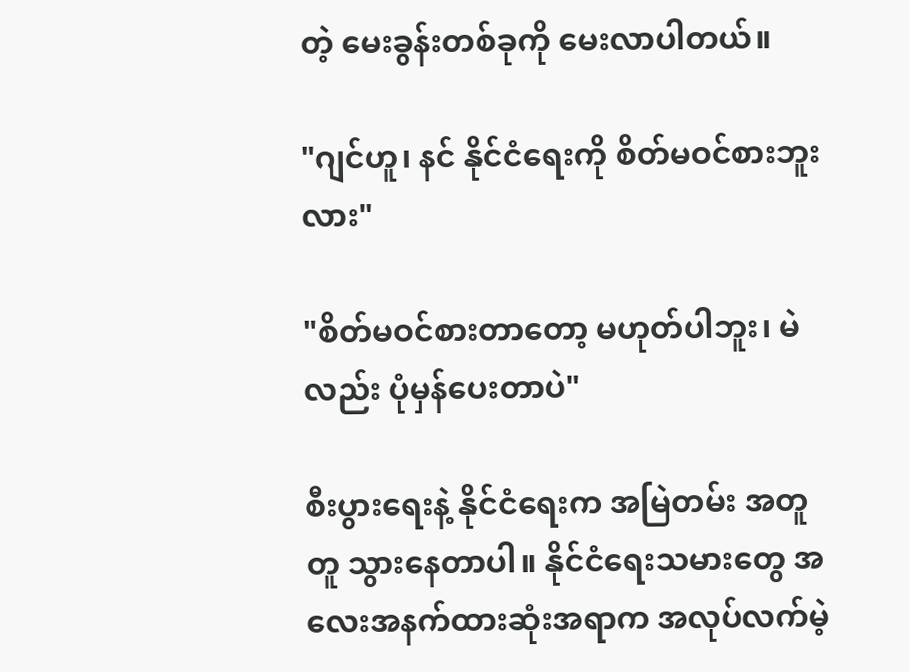တဲ့ မေးခွန်းတစ်ခုကို မေးလာပါတယ်။

"ဂျင်ဟူ၊ နင် နိုင်ငံရေးကို စိတ်မဝင်စားဘူးလား"

"စိတ်မဝင်စားတာတော့ မဟုတ်ပါဘူး၊ မဲလည်း ပုံမှန်ပေးတာပဲ"

စီးပွားရေးနဲ့ နိုင်ငံရေးက အမြဲတမ်း အတူတူ သွားနေတာပါ။ နိုင်ငံရေးသမားတွေ အလေးအနက်ထားဆုံးအရာက အလုပ်လက်မဲ့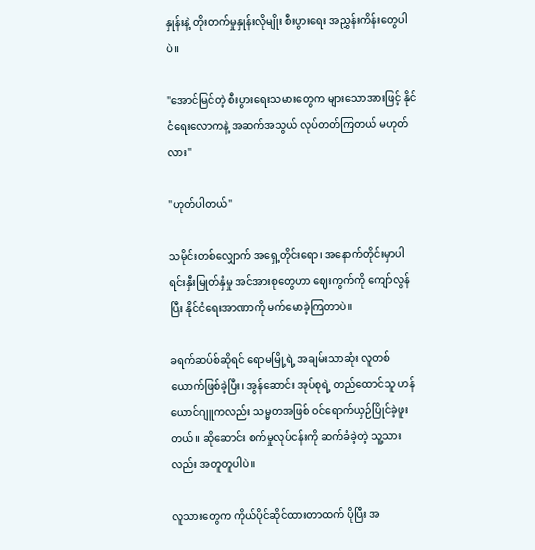နှုန်းနဲ့ တိုးတက်မှုနှုန်းလိုမျိုး စီးပွားရေး အညွှန်းကိန်းတွေပါပဲ။

"အောင်မြင်တဲ့ စီးပွားရေးသမားတွေက များသောအားဖြင့် နိုင်ငံရေးလောကနဲ့ အဆက်အသွယ် လုပ်တတ်ကြတယ် မဟုတ်လား"

"ဟုတ်ပါတယ်"

သမိုင်းတစ်လျှောက် အရှေ့တိုင်းရော၊ အနောက်တိုင်းမှာပါ ရင်းနှီးမြုတ်နှံမှု အင်အားစုတွေဟာ ဈေးကွက်ကို ကျော်လွန်ပြီး နိုင်ငံရေးအာဏာကို မက်မောခဲ့ကြတာပဲ။

ခရက်ဆပ်စ်ဆိုရင် ရောမမြို့ရဲ့ အချမ်းသာဆုံး လူတစ်ယောက်ဖြစ်ခဲ့ပြီး၊ အွန်ဆောင်း အုပ်စုရဲ့ တည်ထောင်သူ ဟန်ယောင်ဂျူကလည်း သမ္မတအဖြစ် ဝင်ရောက်ယှဉ်ပြိုင်ခဲ့ဖူးတယ်။ ဆိုဆောင်း စက်မှုလုပ်ငန်းကို ဆက်ခံခဲ့တဲ့ သူ့သားလည်း အတူတူပါပဲ။

လူသားတွေက ကိုယ်ပိုင်ဆိုင်ထားတာထက် ပိုပြီး အ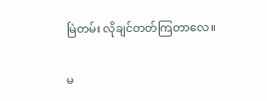မြဲတမ်း လိုချင်တတ်ကြတာလေ။

မ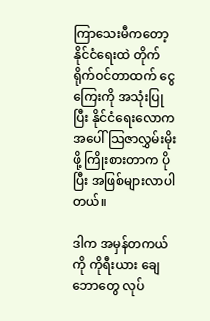ကြာသေးမီကတော့ နိုင်ငံရေးထဲ တိုက်ရိုက်ဝင်တာထက် ငွေကြေးကို အသုံးပြုပြီး နိုင်ငံရေးလောကအပေါ် သြဇာလွှမ်းမိုးဖို့ ကြိုးစားတာက ပိုပြီး အဖြစ်များလာပါတယ်။

ဒါက အမှန်တကယ်ကို ကိုရီးယား ချေဘောတွေ လုပ်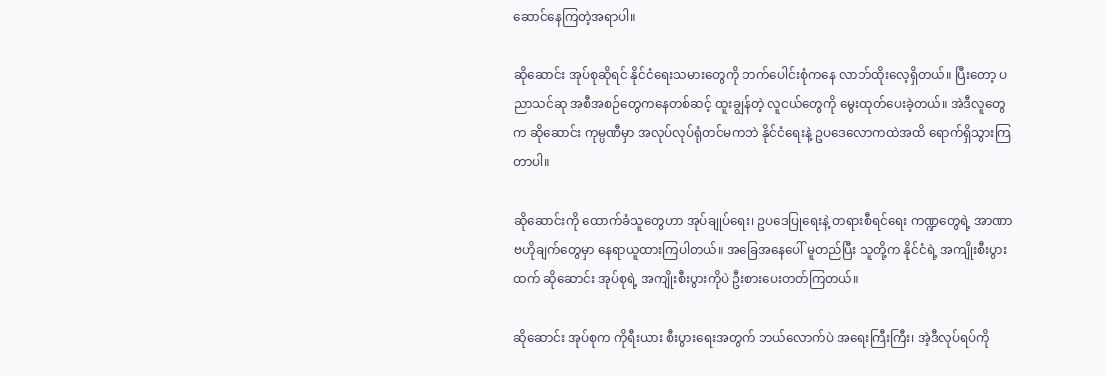ဆောင်နေကြတဲ့အရာပါ။

ဆိုဆောင်း အုပ်စုဆိုရင် နိုင်ငံရေးသမားတွေကို ဘက်ပေါင်းစုံကနေ လာဘ်ထိုးလေ့ရှိတယ်။ ပြီးတော့ ပညာသင်ဆု အစီအစဉ်တွေကနေတစ်ဆင့် ထူးချွန်တဲ့ လူငယ်တွေကို မွေးထုတ်ပေးခဲ့တယ်။ အဲဒီလူတွေက ဆိုဆောင်း ကုမ္ပဏီမှာ အလုပ်လုပ်ရုံတင်မကဘဲ နိုင်ငံရေးနဲ့ ဥပဒေလောကထဲအထိ ရောက်ရှိသွားကြတာပါ။

ဆိုဆောင်းကို ထောက်ခံသူတွေဟာ အုပ်ချုပ်ရေး၊ ဥပဒေပြုရေးနဲ့ တရားစီရင်ရေး ကဏ္ဍတွေရဲ့ အာဏာဗဟိုချက်တွေမှာ နေရာယူထားကြပါတယ်။ အခြေအနေပေါ် မူတည်ပြီး သူတို့က နိုင်ငံရဲ့ အကျိုးစီးပွားထက် ဆိုဆောင်း အုပ်စုရဲ့ အကျိုးစီးပွားကိုပဲ ဦးစားပေးတတ်ကြတယ်။

ဆိုဆောင်း အုပ်စုက ကိုရီးယား စီးပွားရေးအတွက် ဘယ်လောက်ပဲ အရေးကြီးကြီး၊ အဲ့ဒီလုပ်ရပ်ကို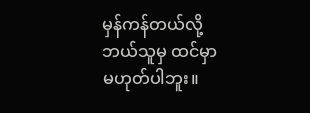မှန်ကန်တယ်လို့ ဘယ်သူမှ ထင်မှာမဟုတ်ပါဘူး။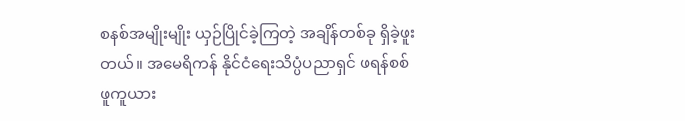စနစ်အမျိုးမျိုး ယှဉ်ပြိုင်ခဲ့ကြတဲ့ အချိန်တစ်ခု ရှိခဲ့ဖူးတယ်။ အမေရိကန် နိုင်ငံရေးသိပ္ပံပညာရှင် ဖရန်စစ် ဖူကူယား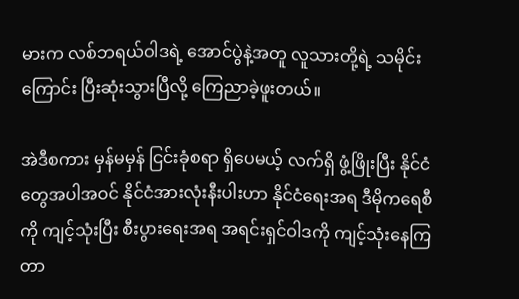မားက လစ်ဘရယ်ဝါဒရဲ့ အောင်ပွဲနဲ့အတူ လူသားတို့ရဲ့ သမိုင်းကြောင်း ပြီးဆုံးသွားပြီလို့ ကြေညာခဲ့ဖူးတယ်။

အဲဒီစကား မှန်မမှန် ငြင်းခုံစရာ ရှိပေမယ့် လက်ရှိ ဖွံ့ဖြိုးပြီး နိုင်ငံတွေအပါအဝင် နိုင်ငံအားလုံးနီးပါးဟာ နိုင်ငံရေးအရ ဒီမိုကရေစီကို ကျင့်သုံးပြီး စီးပွားရေးအရ အရင်းရှင်ဝါဒကို ကျင့်သုံးနေကြတာ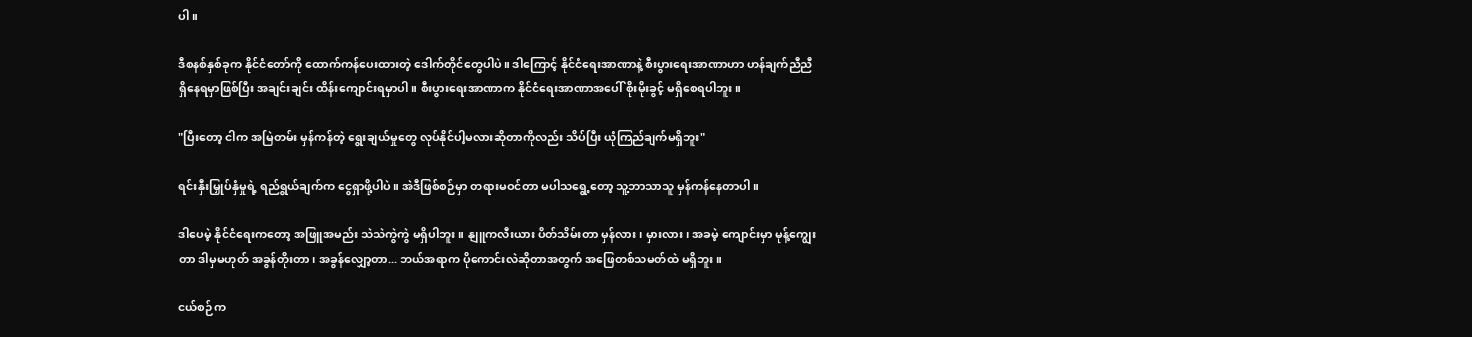ပါ။

ဒီစနစ်နှစ်ခုက နိုင်ငံတော်ကို ထောက်ကန်ပေးထားတဲ့ ဒေါက်တိုင်တွေပါပဲ။ ဒါကြောင့် နိုင်ငံရေးအာဏာနဲ့ စီးပွားရေးအာဏာဟာ ဟန်ချက်ညီညီ ရှိနေရမှာဖြစ်ပြီး အချင်းချင်း ထိန်းကျောင်းရမှာပါ။ စီးပွားရေးအာဏာက နိုင်ငံရေးအာဏာအပေါ် စိုးမိုးခွင့် မရှိစေရပါဘူး။

"ပြီးတော့ ငါက အမြဲတမ်း မှန်ကန်တဲ့ ရွေးချယ်မှုတွေ လုပ်နိုင်ပါ့မလားဆိုတာကိုလည်း သိပ်ပြီး ယုံကြည်ချက်မရှိဘူး"

ရင်းနှီးမြှုပ်နှံမှုရဲ့ ရည်ရွယ်ချက်က ငွေရှာဖို့ပါပဲ။ အဲဒီဖြစ်စဉ်မှာ တရားမဝင်တာ မပါသရွေ့တော့ သူ့ဘာသာသူ မှန်ကန်နေတာပါ။

ဒါပေမဲ့ နိုင်ငံရေးကတော့ အဖြူအမည်း သဲသဲကွဲကွဲ မရှိပါဘူး။ နျူကလီးယား ပိတ်သိမ်းတာ မှန်လား၊ မှားလား၊ အခမဲ့ ကျောင်းမှာ မုန့်ကျွေးတာ ဒါမှမဟုတ် အခွန်တိုးတာ၊ အခွန်လျှော့တာ... ဘယ်အရာက ပိုကောင်းလဲဆိုတာအတွက် အဖြေတစ်သမတ်ထဲ မရှိဘူး။

ငယ်စဉ်က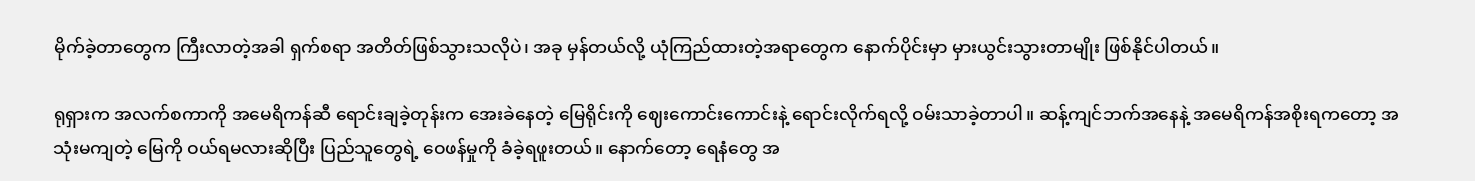မိုက်ခဲ့တာတွေက ကြီးလာတဲ့အခါ ရှက်စရာ အတိတ်ဖြစ်သွားသလိုပဲ၊ အခု မှန်တယ်လို့ ယုံကြည်ထားတဲ့အရာတွေက နောက်ပိုင်းမှာ မှားယွင်းသွားတာမျိုး ဖြစ်နိုင်ပါတယ်။

ရုရှားက အလက်စကာကို အမေရိကန်ဆီ ရောင်းချခဲ့တုန်းက အေးခဲနေတဲ့ မြေရိုင်းကို ဈေးကောင်းကောင်းနဲ့ ရောင်းလိုက်ရလို့ ဝမ်းသာခဲ့တာပါ။ ဆန့်ကျင်ဘက်အနေနဲ့ အမေရိကန်အစိုးရကတော့ အသုံးမကျတဲ့ မြေကို ဝယ်ရမလားဆိုပြီး ပြည်သူတွေရဲ့ ဝေဖန်မှုကို ခံခဲ့ရဖူးတယ်။ နောက်တော့ ရေနံတွေ အ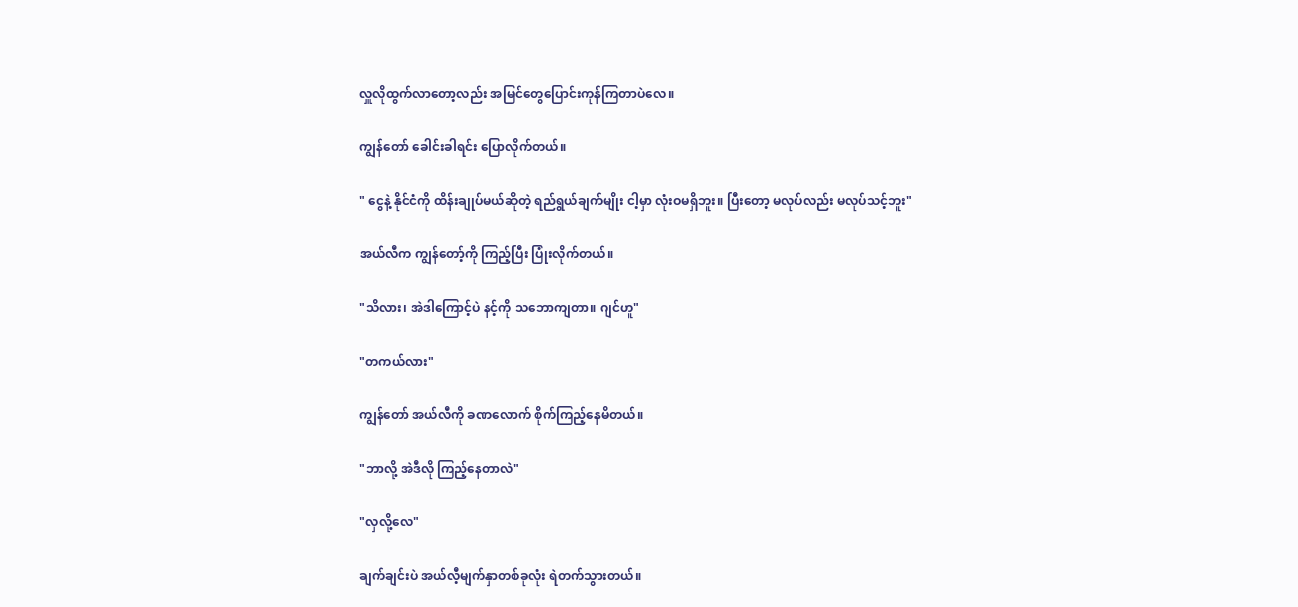လှူလိုထွက်လာတော့လည်း အမြင်တွေပြောင်းကုန်ကြတာပဲလေ။

ကျွန်တော် ခေါင်းခါရင်း ပြောလိုက်တယ်။

" ငွေနဲ့ နိုင်ငံကို ထိန်းချုပ်မယ်ဆိုတဲ့ ရည်ရွယ်ချက်မျိုး ငါ့မှာ လုံးဝမရှိဘူး။ ပြီးတော့ မလုပ်လည်း မလုပ်သင့်ဘူး"

အယ်လီက ကျွန်တော့်ကို ကြည့်ပြီး ပြုံးလိုက်တယ်။

"သိလား၊ အဲဒါကြောင့်ပဲ နင့်ကို သဘောကျတာ။ ဂျင်ဟူ"

"တကယ်လား"

ကျွန်တော် အယ်လီကို ခဏလောက် စိုက်ကြည့်နေမိတယ်။

"ဘာလို့ အဲဒီလို ကြည့်နေတာလဲ"

"လှလို့လေ"

ချက်ချင်းပဲ အယ်လီ့မျက်နှာတစ်ခုလုံး ရဲတက်သွားတယ်။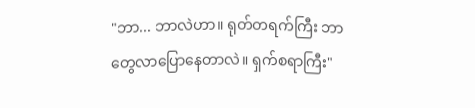"ဘာ... ဘာလဲဟာ။ ရုတ်တရက်ကြီး ဘာတွေလာပြောနေတာလဲ။ ရှက်စရာကြီး"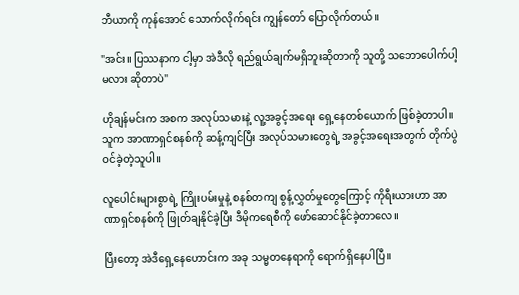ဘီယာကို ကုန်အောင် သောက်လိုက်ရင်း ကျွန်တော် ပြောလိုက်တယ်။

"အင်း။ ပြဿနာက ငါ့မှာ အဲဒီလို ရည်ရွယ်ချက်မရှိဘူးဆိုတာကို သူတို့ သဘောပေါက်ပါ့မလား ဆိုတာပဲ"

ဟိုချန်မင်းက အစက အလုပ်သမားနဲ့ လူ့အခွင့်အရေး ရှေ့နေတစ်ယောက် ဖြစ်ခဲ့တာပါ။ သူက အာဏာရှင်စနစ်ကို ဆန့်ကျင်ပြီး အလုပ်သမားတွေရဲ့ အခွင့်အရေးအတွက် တိုက်ပွဲဝင်ခဲ့တဲ့သူပါ။

လူပေါင်းများစွာရဲ့ ကြိုးပမ်းမှုနဲ့ စနစ်တကျ စွန့်လွှတ်မှုတွေကြောင့် ကိုရီးယားဟာ အာဏာရှင်စနစ်ကို ဖြုတ်ချနိုင်ခဲ့ပြီး ဒီမိုကရေစီကို ဖော်ဆောင်နိုင်ခဲ့တာလေ။

ပြီးတော့ အဲဒီရှေ့နေဟောင်းက အခု သမ္မတနေရာကို ရောက်ရှိနေပါပြီ။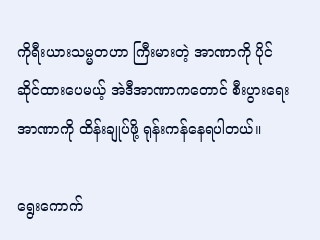ကိုရီးယားသမ္မတဟာ ကြီးမားတဲ့ အာဏာကို ပိုင်ဆိုင်ထားပေမယ့် အဲဒီအာဏာကတောင် စီးပွားရေးအာဏာကို ထိန်းချုပ်ဖို့ ရုန်းကန်နေရပါတယ်။

ရွေးကောက်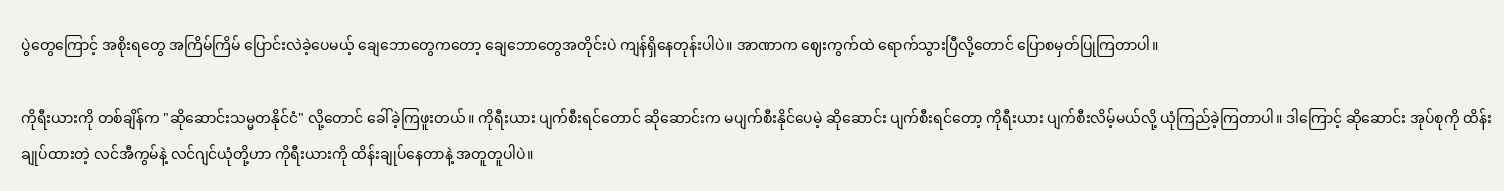ပွဲတွေကြောင့် အစိုးရတွေ အကြိမ်ကြိမ် ပြောင်းလဲခဲ့ပေမယ့် ချေဘောတွေကတော့ ချေဘောတွေအတိုင်းပဲ ကျန်ရှိနေတုန်းပါပဲ။ အာဏာက ဈေးကွက်ထဲ ရောက်သွားပြီလို့တောင် ပြောစမှတ်ပြုကြတာပါ။

ကိုရီးယားကို တစ်ချိန်က "ဆိုဆောင်းသမ္မတနိုင်ငံ" လို့တောင် ခေါ်ခဲ့ကြဖူးတယ်။ ကိုရီးယား ပျက်စီးရင်တောင် ဆိုဆောင်းက မပျက်စီးနိုင်ပေမဲ့ ဆိုဆောင်း ပျက်စီးရင်တော့ ကိုရီးယား ပျက်စီးလိမ့်မယ်လို့ ယုံကြည်ခဲ့ကြတာပါ။ ဒါကြောင့် ဆိုဆောင်း အုပ်စုကို ထိန်းချုပ်ထားတဲ့ လင်အီကွမ်နဲ့ လင်ဂျင်ယုံတို့ဟာ ကိုရီးယားကို ထိန်းချုပ်နေတာနဲ့ အတူတူပါပဲ။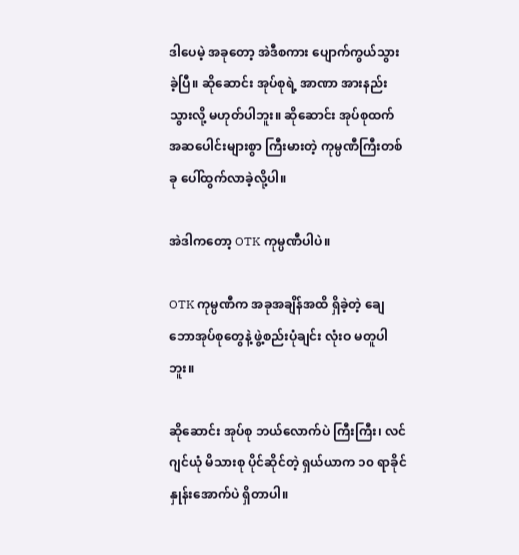ဒါပေမဲ့ အခုတော့ အဲဒီစကား ပျောက်ကွယ်သွားခဲ့ပြီ။ ဆိုဆောင်း အုပ်စုရဲ့ အာဏာ အားနည်းသွားလို့ မဟုတ်ပါဘူး။ ဆိုဆောင်း အုပ်စုထက် အဆပေါင်းများစွာ ကြီးမားတဲ့ ကုမ္ပဏီကြီးတစ်ခု ပေါ်ထွက်လာခဲ့လို့ပါ။

အဲဒါကတော့ OTK ကုမ္ပဏီပါပဲ။

OTK ကုမ္ပဏီက အခုအချိန်အထိ ရှိခဲ့တဲ့ ချေဘောအုပ်စုတွေနဲ့ ဖွဲ့စည်းပုံချင်း လုံးဝ မတူပါဘူး။

ဆိုဆောင်း အုပ်စု ဘယ်လောက်ပဲ ကြီးကြီး၊ လင်ဂျင်ယုံ မိသားစု ပိုင်ဆိုင်တဲ့ ရှယ်ယာက ၁၀ ရာခိုင်နှုန်းအောက်ပဲ ရှိတာပါ။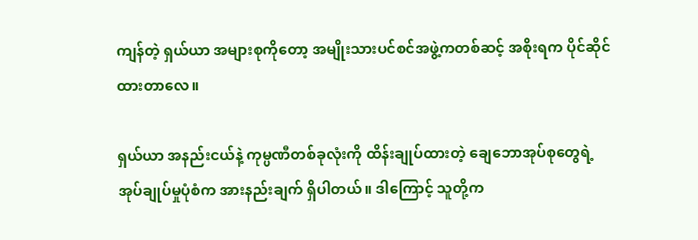ကျန်တဲ့ ရှယ်ယာ အများစုကိုတော့ အမျိုးသားပင်စင်အဖွဲ့ကတစ်ဆင့် အစိုးရက ပိုင်ဆိုင်ထားတာလေ။

ရှယ်ယာ အနည်းငယ်နဲ့ ကုမ္ပဏီတစ်ခုလုံးကို ထိန်းချုပ်ထားတဲ့ ချေဘောအုပ်စုတွေရဲ့ အုပ်ချုပ်မှုပုံစံက အားနည်းချက် ရှိပါတယ်။ ဒါကြောင့် သူတို့က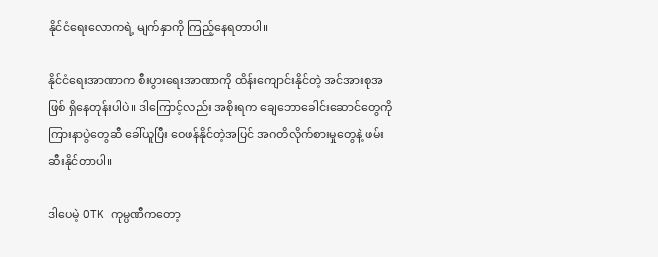နိုင်ငံရေးလောကရဲ့ မျက်နှာကို ကြည့်နေရတာပါ။

နိုင်ငံရေးအာဏာက စီးပွားရေးအာဏာကို ထိန်းကျောင်းနိုင်တဲ့ အင်အားစုအဖြစ် ရှိနေတုန်းပါပဲ။ ဒါကြောင့်လည်း အစိုးရက ချေဘောခေါင်းဆောင်တွေကို ကြားနာပွဲတွေဆီ ခေါ်ယူပြီး ဝေဖန်နိုင်တဲ့အပြင် အဂတိလိုက်စားမှုတွေနဲ့ ဖမ်းဆီးနိုင်တာပါ။

ဒါပေမဲ့ OTK ကုမ္ပဏီကတော့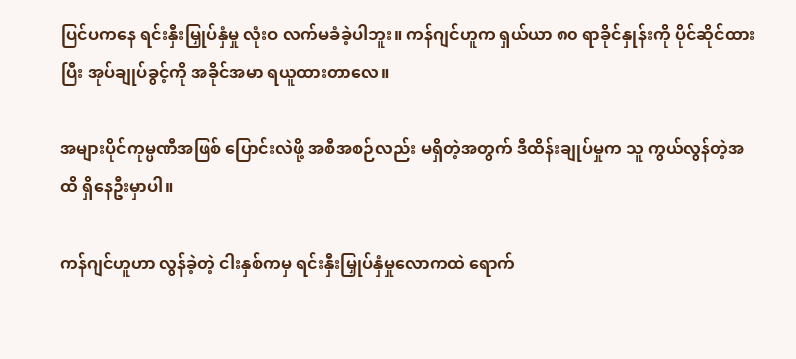ပြင်ပကနေ ရင်းနှီးမြှုပ်နှံမှု လုံးဝ လက်မခံခဲ့ပါဘူး။ ကန်ဂျင်ဟူက ရှယ်ယာ ၈၀ ရာခိုင်နှုန်းကို ပိုင်ဆိုင်ထားပြီး အုပ်ချုပ်ခွင့်ကို အခိုင်အမာ ရယူထားတာလေ။

အများပိုင်ကုမ္ပဏီအဖြစ် ပြောင်းလဲဖို့ အစီအစဉ်လည်း မရှိတဲ့အတွက် ဒီထိန်းချုပ်မှုက သူ ကွယ်လွန်တဲ့အထိ ရှိနေဦးမှာပါ။

ကန်ဂျင်ဟူဟာ လွန်ခဲ့တဲ့ ငါးနှစ်ကမှ ရင်းနှီးမြှုပ်နှံမှုလောကထဲ ရောက်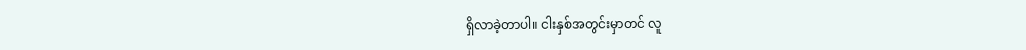ရှိလာခဲ့တာပါ။ ငါးနှစ်အတွင်းမှာတင် လူ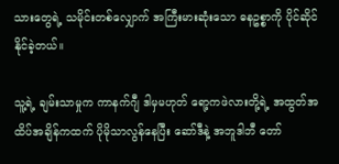သားတွေရဲ့ သမိုင်းတစ်လျှောက် အကြီးမားဆုံးသော ဓနဥစ္စာကို ပိုင်ဆိုင်နိုင်ခဲ့တယ်။

သူ့ရဲ့ ချမ်းသာမှုက ကာနက်ဂျီ ဒါမှမဟုတ် ရော့ကဖဲလားတို့ရဲ့ အထွတ်အထိပ်အချိန်ကထက် ပိုမိုသာလွန်နေပြီး ဆော်ဒီနဲ့ အဘူဒါဘီ တော်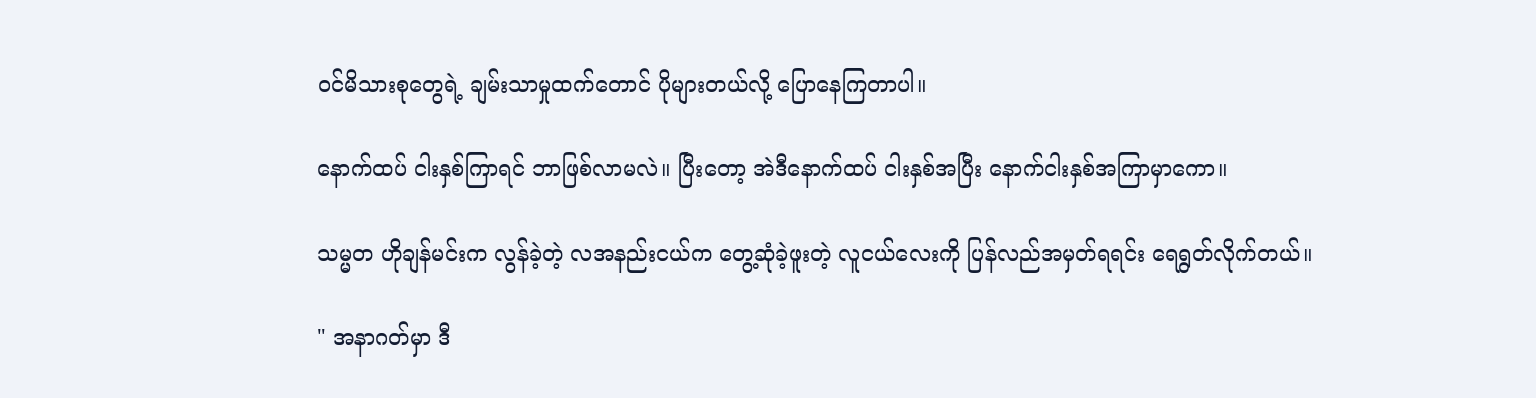ဝင်မိသားစုတွေရဲ့ ချမ်းသာမှုထက်တောင် ပိုများတယ်လို့ ပြောနေကြတာပါ။

နောက်ထပ် ငါးနှစ်ကြာရင် ဘာဖြစ်လာမလဲ။ ပြီးတော့ အဲဒီနောက်ထပ် ငါးနှစ်အပြီး နောက်ငါးနှစ်အကြာမှာကော။

သမ္မတ ဟိုချန်မင်းက လွန်ခဲ့တဲ့ လအနည်းငယ်က တွေ့ဆုံခဲ့ဖူးတဲ့ လူငယ်လေးကို ပြန်လည်အမှတ်ရရင်း ရေရွတ်လိုက်တယ်။

" အနာဂတ်မှာ ဒီ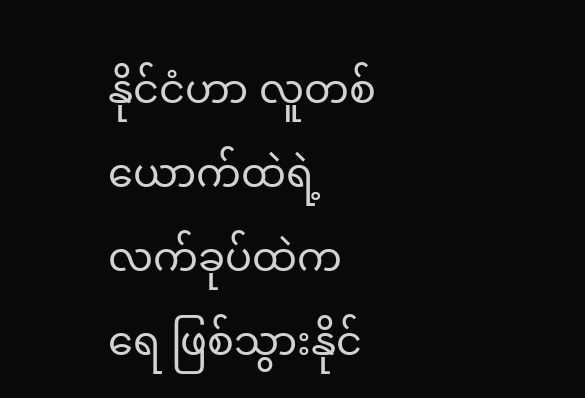နိုင်ငံဟာ လူတစ်ယောက်ထဲရဲ့ လက်ခုပ်ထဲက ရေ ဖြစ်သွားနိုင်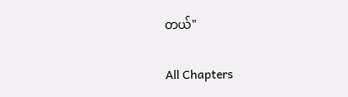တယ်"

All Chapters